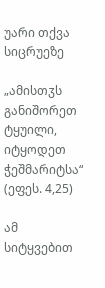უარი თქვა სიცრუეზე

„ამისთჳს განიშორეთ ტყუილი, იტყოდეთ ჭეშმარიტსა“
(ეფეს. 4,25)

ამ სიტყვებით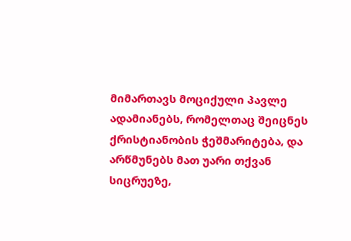მიმართავს მოციქული პავლე ადამიანებს, რომელთაც შეიცნეს ქრისტიანობის ჭეშმარიტება, და არწმუნებს მათ უარი თქვან სიცრუეზე,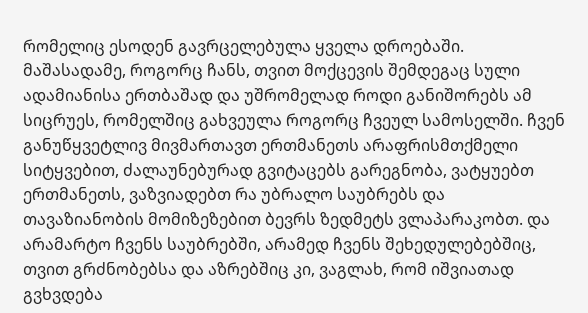რომელიც ესოდენ გავრცელებულა ყველა დროებაში. მაშასადამე, როგორც ჩანს, თვით მოქცევის შემდეგაც სული ადამიანისა ერთბაშად და უშრომელად როდი განიშორებს ამ სიცრუეს, რომელშიც გახვეულა როგორც ჩვეულ სამოსელში. ჩვენ განუწყვეტლივ მივმართავთ ერთმანეთს არაფრისმთქმელი სიტყვებით, ძალაუნებურად გვიტაცებს გარეგნობა, ვატყუებთ ერთმანეთს, ვაზვიადებთ რა უბრალო საუბრებს და თავაზიანობის მომიზეზებით ბევრს ზედმეტს ვლაპარაკობთ. და არამარტო ჩვენს საუბრებში, არამედ ჩვენს შეხედულებებშიც, თვით გრძნობებსა და აზრებშიც კი, ვაგლახ, რომ იშვიათად გვხვდება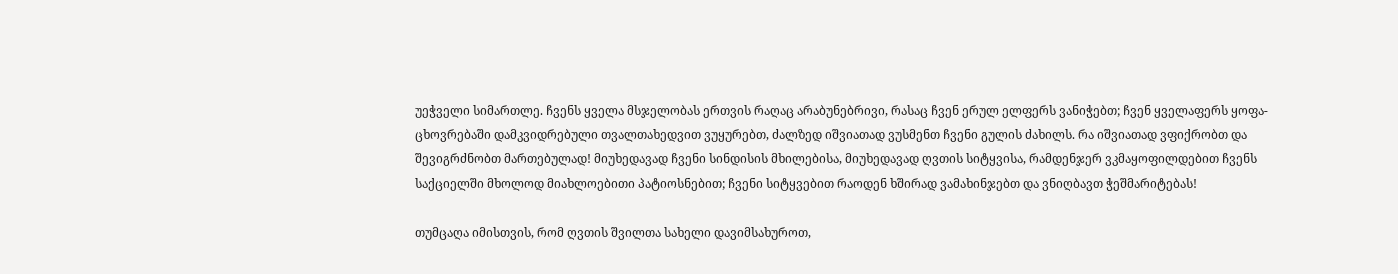უეჭველი სიმართლე. ჩვენს ყველა მსჯელობას ერთვის რაღაც არაბუნებრივი, რასაც ჩვენ ერულ ელფერს ვანიჭებთ; ჩვენ ყველაფერს ყოფა-ცხოვრებაში დამკვიდრებული თვალთახედვით ვუყურებთ, ძალზედ იშვიათად ვუსმენთ ჩვენი გულის ძახილს. რა იშვიათად ვფიქრობთ და შევიგრძნობთ მართებულად! მიუხედავად ჩვენი სინდისის მხილებისა, მიუხედავად ღვთის სიტყვისა, რამდენჯერ ვკმაყოფილდებით ჩვენს საქციელში მხოლოდ მიახლოებითი პატიოსნებით; ჩვენი სიტყვებით რაოდენ ხშირად ვამახინჯებთ და ვნიღბავთ ჭეშმარიტებას!

თუმცაღა იმისთვის, რომ ღვთის შვილთა სახელი დავიმსახუროთ,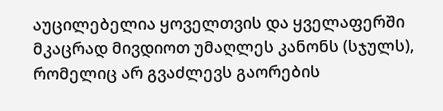აუცილებელია ყოველთვის და ყველაფერში მკაცრად მივდიოთ უმაღლეს კანონს (სჯულს), რომელიც არ გვაძლევს გაორების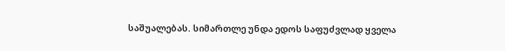საშუალებას. სიმართლე უნდა ედოს საფუძვლად ყველა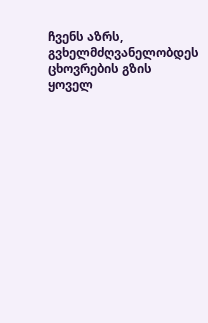ჩვენს აზრს, გვხელმძღვანელობდეს ცხოვრების გზის ყოველ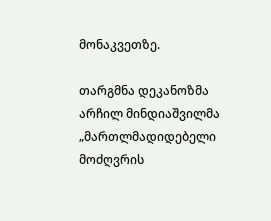მონაკვეთზე.

თარგმნა დეკანოზმა არჩილ მინდიაშვილმა
„მართლმადიდებელი მოძღვრის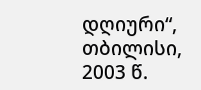დღიური“, თბილისი, 2003 წ.